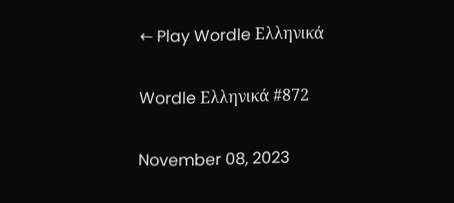← Play Wordle Ελληνικά

Wordle Ελληνικά #872

November 08, 2023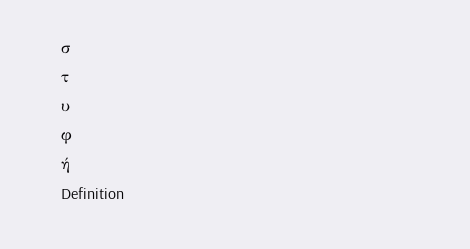σ
τ
υ
φ
ή
Definition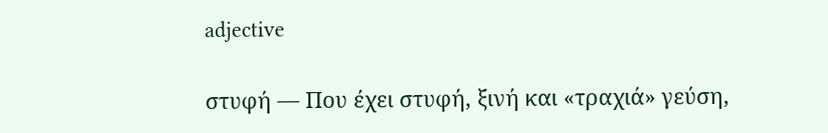adjective

στυφή — Που έχει στυφή, ξινή και «τραχιά» γεύση,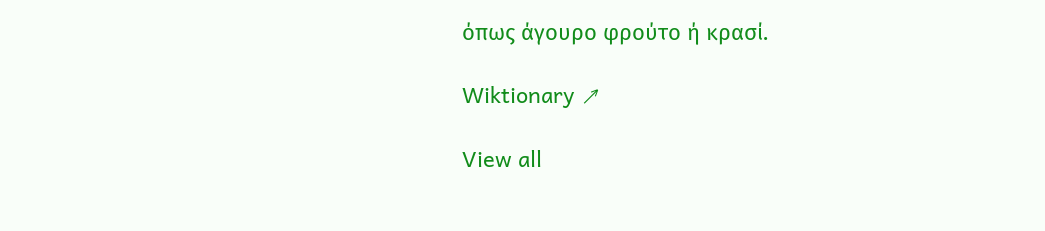όπως άγουρο φρούτο ή κρασί.

Wiktionary ↗

View all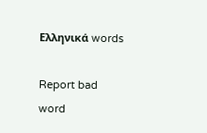Ελληνικά words

Report bad word